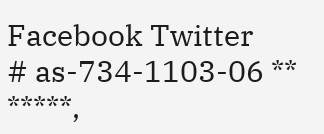Facebook Twitter
# as-734-1103-06 ** *****,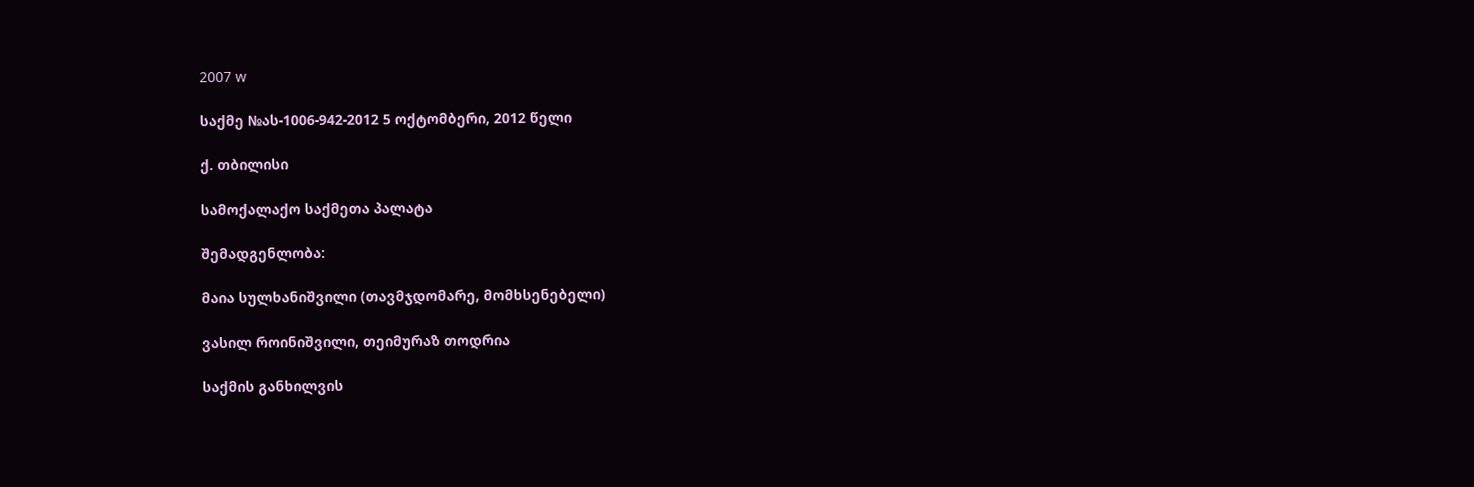2007 w

საქმე №ას-1006-942-2012 5 ოქტომბერი, 2012 წელი

ქ. თბილისი

სამოქალაქო საქმეთა პალატა

შემადგენლობა:

მაია სულხანიშვილი (თავმჯდომარე, მომხსენებელი)

ვასილ როინიშვილი, თეიმურაზ თოდრია

საქმის განხილვის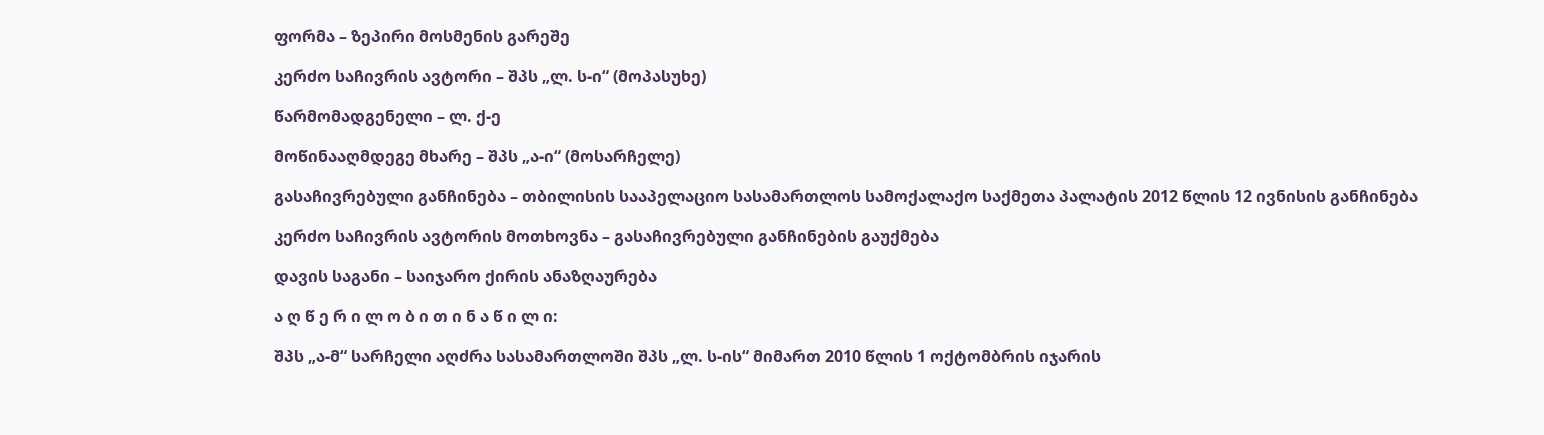ფორმა – ზეპირი მოსმენის გარეშე

კერძო საჩივრის ავტორი – შპს „ლ. ს-ი“ (მოპასუხე)

წარმომადგენელი – ლ. ქ-ე

მოწინააღმდეგე მხარე – შპს „ა-ი“ (მოსარჩელე)

გასაჩივრებული განჩინება – თბილისის სააპელაციო სასამართლოს სამოქალაქო საქმეთა პალატის 2012 წლის 12 ივნისის განჩინება

კერძო საჩივრის ავტორის მოთხოვნა – გასაჩივრებული განჩინების გაუქმება

დავის საგანი – საიჯარო ქირის ანაზღაურება

ა ღ წ ე რ ი ლ ო ბ ი თ ი ნ ა წ ი ლ ი:

შპს „ა-მ“ სარჩელი აღძრა სასამართლოში შპს „ლ. ს-ის“ მიმართ 2010 წლის 1 ოქტომბრის იჯარის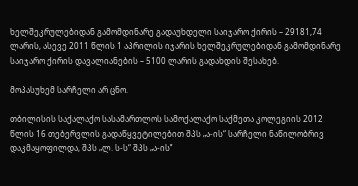ხელშეკრულებიდან გამომდინარე გადაუხდელი საიჯარო ქირის – 29181,74 ლარის, ასევე 2011 წლის 1 აპრილის იჯარის ხელშეკრულებიდან გამომდინარე საიჯარო ქირის დავალიანების – 5100 ლარის გადახდის შესახებ.

მოპასუხემ სარჩელი არ ცნო.

თბილისის საქალაქო სასამართლოს სამოქალაქო საქმეთა კოლეგიის 2012 წლის 16 თებერვლის გადაწყვეტილებით შპს „ა-ის“ სარჩელი ნაწილობრივ დაკმაყოფილდა, შპს „ლ. ს-ს“ შპს „ა-ის’’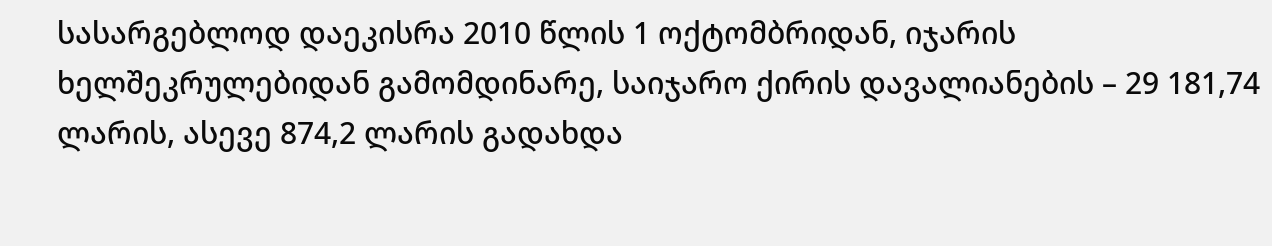სასარგებლოდ დაეკისრა 2010 წლის 1 ოქტომბრიდან, იჯარის ხელშეკრულებიდან გამომდინარე, საიჯარო ქირის დავალიანების – 29 181,74 ლარის, ასევე 874,2 ლარის გადახდა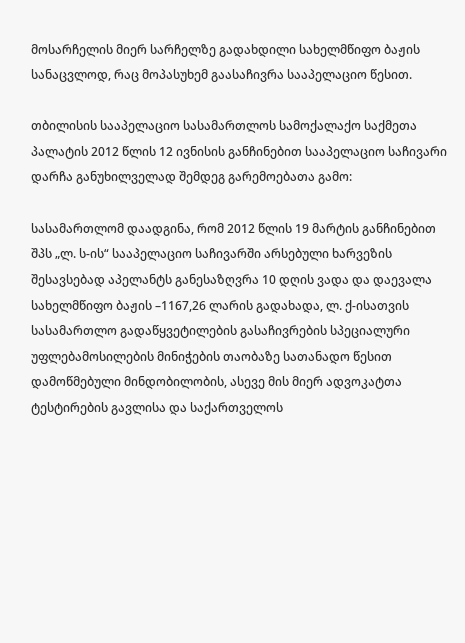მოსარჩელის მიერ სარჩელზე გადახდილი სახელმწიფო ბაჟის სანაცვლოდ, რაც მოპასუხემ გაასაჩივრა სააპელაციო წესით.

თბილისის სააპელაციო სასამართლოს სამოქალაქო საქმეთა პალატის 2012 წლის 12 ივნისის განჩინებით სააპელაციო საჩივარი დარჩა განუხილველად შემდეგ გარემოებათა გამო:

სასამართლომ დაადგინა, რომ 2012 წლის 19 მარტის განჩინებით შპს „ლ. ს-ის“ სააპელაციო საჩივარში არსებული ხარვეზის შესავსებად აპელანტს განესაზღვრა 10 დღის ვადა და დაევალა სახელმწიფო ბაჟის –1167,26 ლარის გადახადა, ლ. ქ-ისათვის სასამართლო გადაწყვეტილების გასაჩივრების სპეციალური უფლებამოსილების მინიჭების თაობაზე სათანადო წესით დამოწმებული მინდობილობის, ასევე მის მიერ ადვოკატთა ტესტირების გავლისა და საქართველოს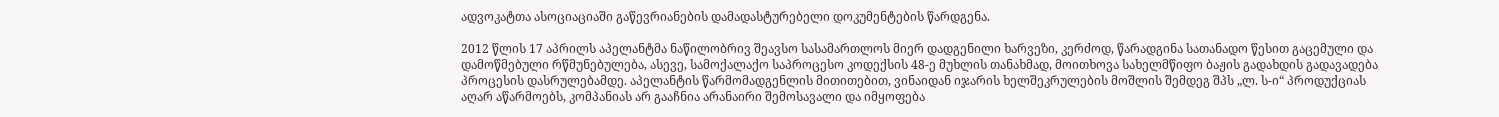ადვოკატთა ასოციაციაში გაწევრიანების დამადასტურებელი დოკუმენტების წარდგენა.

2012 წლის 17 აპრილს აპელანტმა ნაწილობრივ შეავსო სასამართლოს მიერ დადგენილი ხარვეზი, კერძოდ, წარადგინა სათანადო წესით გაცემული და დამოწმებული რწმუნებულება, ასევე, სამოქალაქო საპროცესო კოდექსის 48-ე მუხლის თანახმად, მოითხოვა სახელმწიფო ბაჟის გადახდის გადავადება პროცესის დასრულებამდე. აპელანტის წარმომადგენლის მითითებით, ვინაიდან იჯარის ხელშეკრულების მოშლის შემდეგ შპს „ლ. ს-ი“ პროდუქციას აღარ აწარმოებს, კომპანიას არ გააჩნია არანაირი შემოსავალი და იმყოფება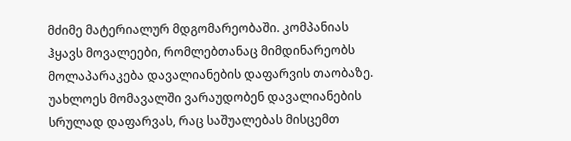მძიმე მატერიალურ მდგომარეობაში. კომპანიას ჰყავს მოვალეები, რომლებთანაც მიმდინარეობს მოლაპარაკება დავალიანების დაფარვის თაობაზე. უახლოეს მომავალში ვარაუდობენ დავალიანების სრულად დაფარვას, რაც საშუალებას მისცემთ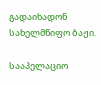გადაიხადონ სახელმწიფო ბაჟი.

სააპელაციო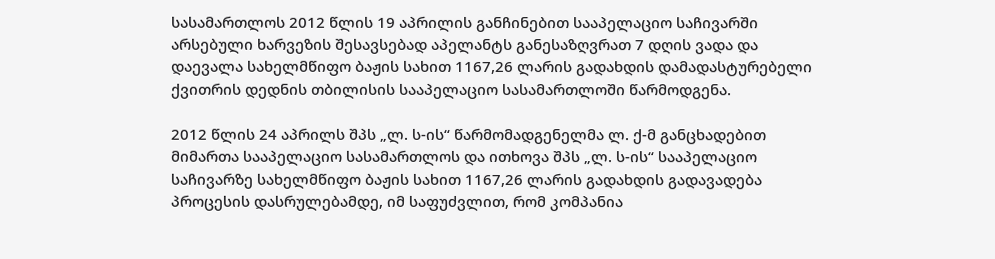სასამართლოს 2012 წლის 19 აპრილის განჩინებით სააპელაციო საჩივარში არსებული ხარვეზის შესავსებად აპელანტს განესაზღვრათ 7 დღის ვადა და დაევალა სახელმწიფო ბაჟის სახით 1167,26 ლარის გადახდის დამადასტურებელი ქვითრის დედნის თბილისის სააპელაციო სასამართლოში წარმოდგენა.

2012 წლის 24 აპრილს შპს „ლ. ს-ის“ წარმომადგენელმა ლ. ქ-მ განცხადებით მიმართა სააპელაციო სასამართლოს და ითხოვა შპს „ლ. ს-ის“ სააპელაციო საჩივარზე სახელმწიფო ბაჟის სახით 1167,26 ლარის გადახდის გადავადება პროცესის დასრულებამდე, იმ საფუძვლით, რომ კომპანია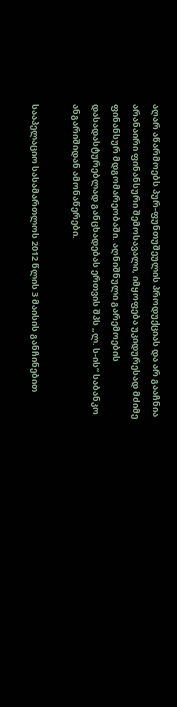აღარ აწარმოებს პურ-ფუნთუშეულის პროდუქციას და არ გააჩნია არანაირი ფინანსური შემოსავალი, იმყოფება უკიდურესად მძიმე ფინანსურ მდგომარეობაში. აღნიშნული გარემოების დასადასტურებლად განცხადებას ერთვის შპს „ლ. ს-ის“ საბანკო ანგარიშიდან ამონაწერები.

სააპელაციო სასამართლოს 2012 წლის 3 მაისის განჩინებით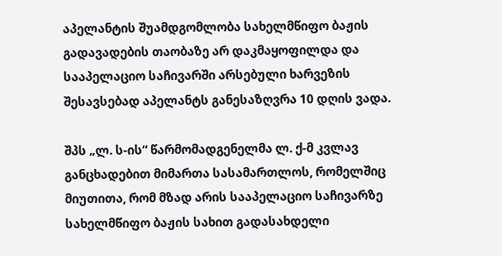აპელანტის შუამდგომლობა სახელმწიფო ბაჟის გადავადების თაობაზე არ დაკმაყოფილდა და სააპელაციო საჩივარში არსებული ხარვეზის შესავსებად აპელანტს განესაზღვრა 10 დღის ვადა.

შპს „ლ. ს-ის“ წარმომადგენელმა ლ. ქ-მ კვლავ განცხადებით მიმართა სასამართლოს, რომელშიც მიუთითა, რომ მზად არის სააპელაციო საჩივარზე სახელმწიფო ბაჟის სახით გადასახდელი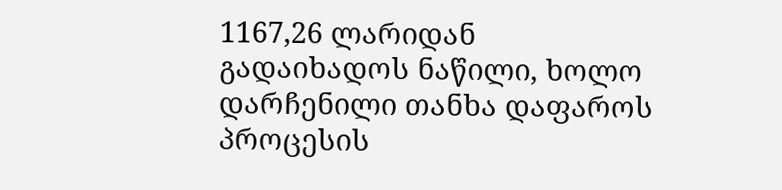1167,26 ლარიდან გადაიხადოს ნაწილი, ხოლო დარჩენილი თანხა დაფაროს პროცესის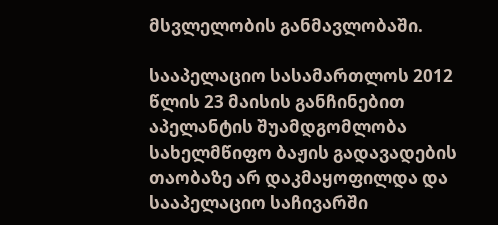მსვლელობის განმავლობაში.

სააპელაციო სასამართლოს 2012 წლის 23 მაისის განჩინებით აპელანტის შუამდგომლობა სახელმწიფო ბაჟის გადავადების თაობაზე არ დაკმაყოფილდა და სააპელაციო საჩივარში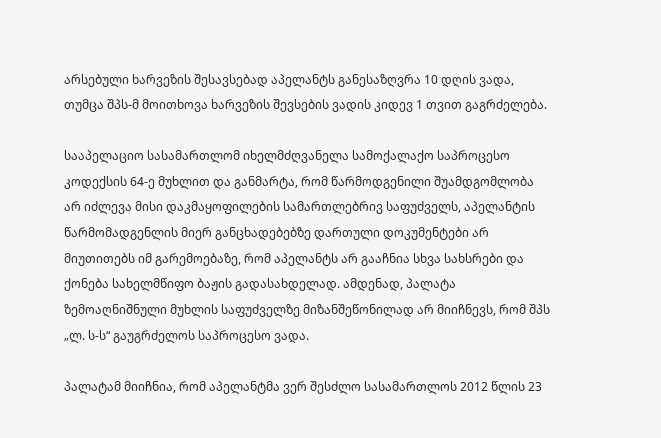არსებული ხარვეზის შესავსებად აპელანტს განესაზღვრა 10 დღის ვადა, თუმცა შპს-მ მოითხოვა ხარვეზის შევსების ვადის კიდევ 1 თვით გაგრძელება.

სააპელაციო სასამართლომ იხელმძღვანელა სამოქალაქო საპროცესო კოდექსის 64-ე მუხლით და განმარტა, რომ წარმოდგენილი შუამდგომლობა არ იძლევა მისი დაკმაყოფილების სამართლებრივ საფუძველს, აპელანტის წარმომადგენლის მიერ განცხადებებზე დართული დოკუმენტები არ მიუთითებს იმ გარემოებაზე, რომ აპელანტს არ გააჩნია სხვა სახსრები და ქონება სახელმწიფო ბაჟის გადასახდელად. ამდენად, პალატა ზემოაღნიშნული მუხლის საფუძველზე მიზანშეწონილად არ მიიჩნევს, რომ შპს „ლ. ს-ს“ გაუგრძელოს საპროცესო ვადა.

პალატამ მიიჩნია, რომ აპელანტმა ვერ შესძლო სასამართლოს 2012 წლის 23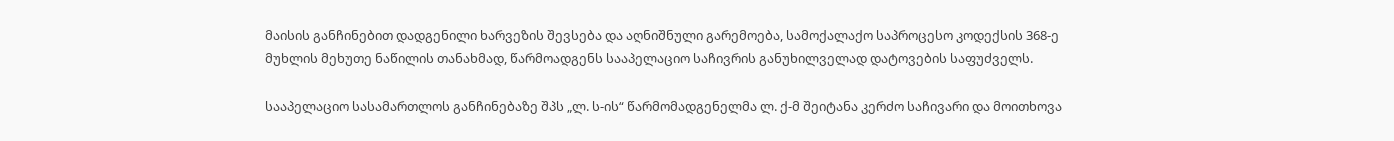მაისის განჩინებით დადგენილი ხარვეზის შევსება და აღნიშნული გარემოება, სამოქალაქო საპროცესო კოდექსის 368-ე მუხლის მეხუთე ნაწილის თანახმად, წარმოადგენს სააპელაციო საჩივრის განუხილველად დატოვების საფუძველს.

სააპელაციო სასამართლოს განჩინებაზე შპს „ლ. ს-ის“ წარმომადგენელმა ლ. ქ-მ შეიტანა კერძო საჩივარი და მოითხოვა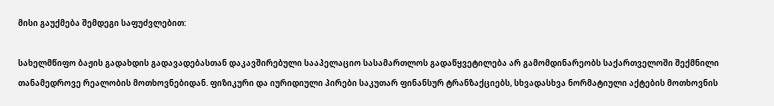მისი გაუქმება შემდეგი საფუძვლებით:

სახელმწიფო ბაჟის გადახდის გადავადებასთან დაკავშირებული სააპელაციო სასამართლოს გადაწყვეტილება არ გამომდინარეობს საქართველოში შექმნილი თანამედროვე რეალობის მოთხოვნებიდან. ფიზიკური და იურიდიული პირები საკუთარ ფინანსურ ტრანზაქციებს, სხვადასხვა ნორმატიული აქტების მოთხოვნის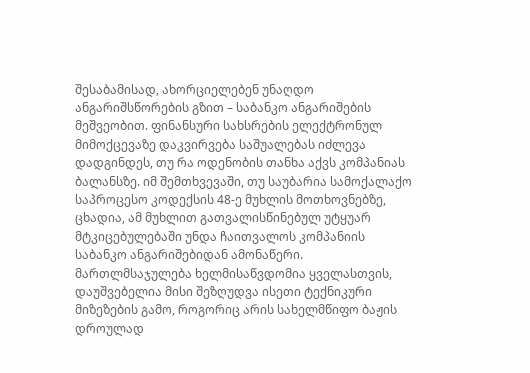შესაბამისად, ახორციელებენ უნაღდო ანგარიშსწორების გზით – საბანკო ანგარიშების მეშვეობით. ფინანსური სახსრების ელექტრონულ მიმოქცევაზე დაკვირვება საშუალებას იძლევა დადგინდეს, თუ რა ოდენობის თანხა აქვს კომპანიას ბალანსზე. იმ შემთხვევაში, თუ საუბარია სამოქალაქო საპროცესო კოდექსის 48-ე მუხლის მოთხოვნებზე, ცხადია, ამ მუხლით გათვალისწინებულ უტყუარ მტკიცებულებაში უნდა ჩაითვალოს კომპანიის საბანკო ანგარიშებიდან ამონაწერი. მართლმსაჯულება ხელმისაწვდომია ყველასთვის, დაუშვებელია მისი შეზღუდვა ისეთი ტექნიკური მიზეზების გამო, როგორიც არის სახელმწიფო ბაჟის დროულად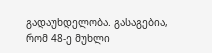გადაუხდელობა. გასაგებია, რომ 48-ე მუხლი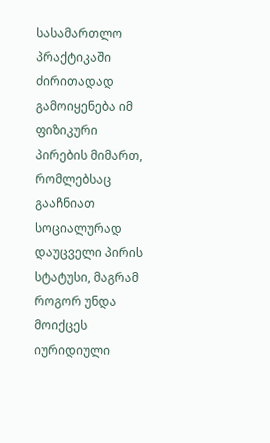სასამართლო პრაქტიკაში ძირითადად გამოიყენება იმ ფიზიკური პირების მიმართ, რომლებსაც გააჩნიათ სოციალურად დაუცველი პირის სტატუსი, მაგრამ როგორ უნდა მოიქცეს იურიდიული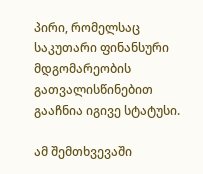პირი, რომელსაც საკუთარი ფინანსური მდგომარეობის გათვალისწინებით გააჩნია იგივე სტატუსი.

ამ შემთხვევაში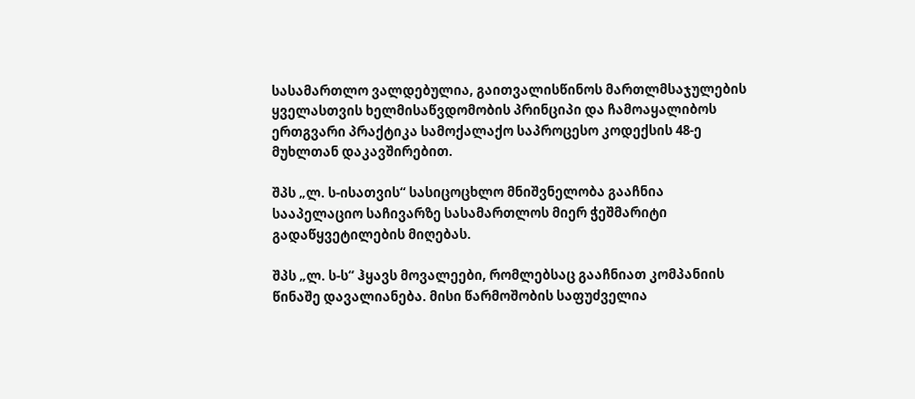სასამართლო ვალდებულია, გაითვალისწინოს მართლმსაჯულების ყველასთვის ხელმისაწვდომობის პრინციპი და ჩამოაყალიბოს ერთგვარი პრაქტიკა სამოქალაქო საპროცესო კოდექსის 48-ე მუხლთან დაკავშირებით.

შპს „ლ. ს-ისათვის“ სასიცოცხლო მნიშვნელობა გააჩნია სააპელაციო საჩივარზე სასამართლოს მიერ ჭეშმარიტი გადაწყვეტილების მიღებას.

შპს „ლ. ს-ს“ ჰყავს მოვალეები, რომლებსაც გააჩნიათ კომპანიის წინაშე დავალიანება. მისი წარმოშობის საფუძველია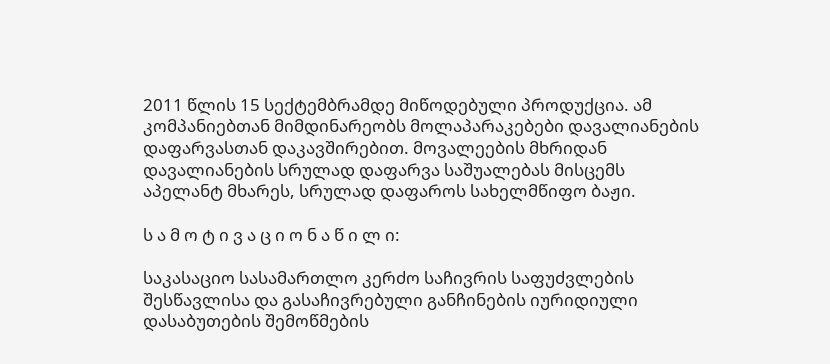2011 წლის 15 სექტემბრამდე მიწოდებული პროდუქცია. ამ კომპანიებთან მიმდინარეობს მოლაპარაკებები დავალიანების დაფარვასთან დაკავშირებით. მოვალეების მხრიდან დავალიანების სრულად დაფარვა საშუალებას მისცემს აპელანტ მხარეს, სრულად დაფაროს სახელმწიფო ბაჟი.

ს ა მ ო ტ ი ვ ა ც ი ო ნ ა წ ი ლ ი:

საკასაციო სასამართლო კერძო საჩივრის საფუძვლების შესწავლისა და გასაჩივრებული განჩინების იურიდიული დასაბუთების შემოწმების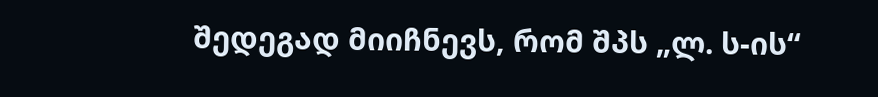შედეგად მიიჩნევს, რომ შპს „ლ. ს-ის“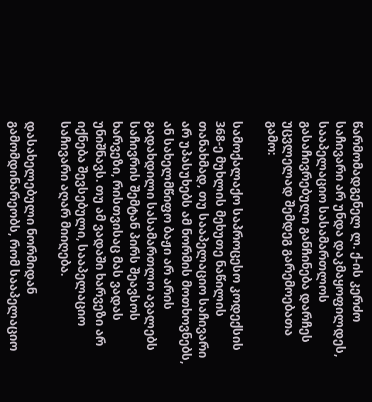წარმომადგენელ ლ. ქ-ის კერძო საჩივარი არ უნდა დაკმაყოფილდეს, სააპელაციო სასამართლოს გასაჩივრებული განჩინება დარჩეს უცვლელად შემდეგ გარემოებათა გამო:

სამოქალაქო საპროცესო კოდექსის 368-ე მუხლის მეხუთე ნაწილის თანახმად, თუ სააპელაციო საჩივარი არ უპასუხებს ამ ნორმის მოთხოვნებს, ან სახელმწიფო ბაჟი არ არის გადახდილი სასამართლო ავალებს საჩივრის შემტან პირს შეავსოს ხარვეზი, რისთვისაც მას ვადას უნიშნავს. თუ ამ ვადაში ხარვეზი არ იქნება შევსებული, სააპელაციო საჩივარი აღარ მიიღება.

დასახელებული ნორმიდან გამომდინარეობს, რომ სააპელაციო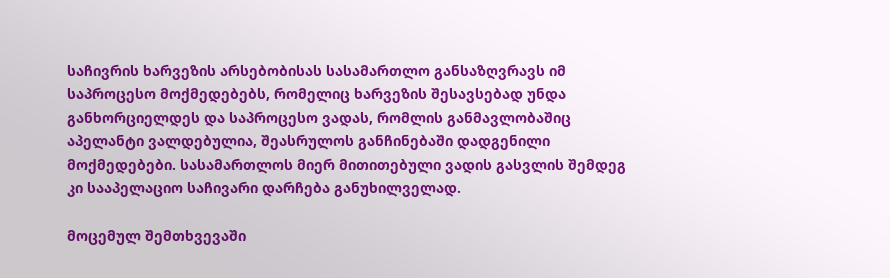საჩივრის ხარვეზის არსებობისას სასამართლო განსაზღვრავს იმ საპროცესო მოქმედებებს, რომელიც ხარვეზის შესავსებად უნდა განხორციელდეს და საპროცესო ვადას, რომლის განმავლობაშიც აპელანტი ვალდებულია, შეასრულოს განჩინებაში დადგენილი მოქმედებები. სასამართლოს მიერ მითითებული ვადის გასვლის შემდეგ კი სააპელაციო საჩივარი დარჩება განუხილველად.

მოცემულ შემთხვევაში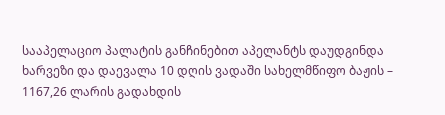სააპელაციო პალატის განჩინებით აპელანტს დაუდგინდა ხარვეზი და დაევალა 10 დღის ვადაში სახელმწიფო ბაჟის – 1167,26 ლარის გადახდის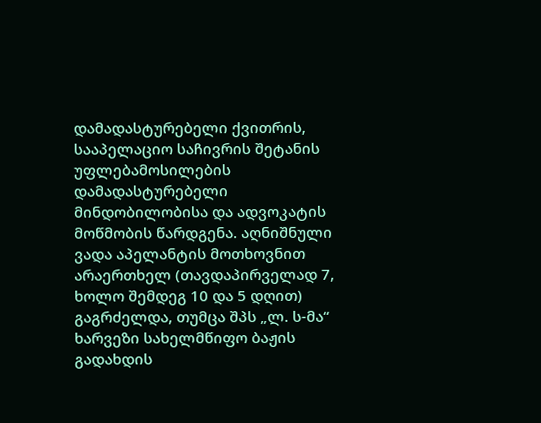დამადასტურებელი ქვითრის, სააპელაციო საჩივრის შეტანის უფლებამოსილების დამადასტურებელი მინდობილობისა და ადვოკატის მოწმობის წარდგენა. აღნიშნული ვადა აპელანტის მოთხოვნით არაერთხელ (თავდაპირველად 7, ხოლო შემდეგ 10 და 5 დღით) გაგრძელდა, თუმცა შპს „ლ. ს-მა“ ხარვეზი სახელმწიფო ბაჟის გადახდის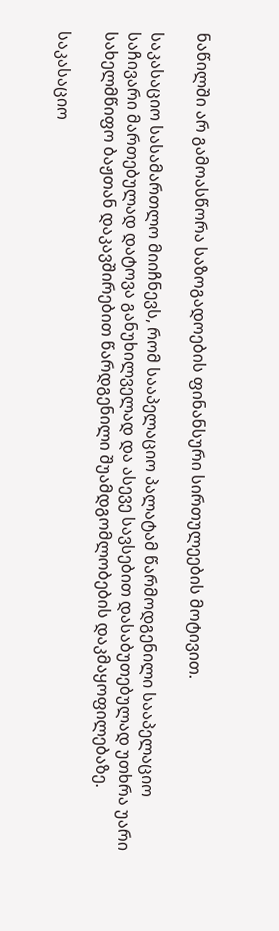ნაწილში არ გამოასწორა საზოგადოების ფინანსური სირთულეების მოტივით.

საკასაციო სასამართლო მიიჩნევს, რომ სააპელაციო პალატამ წარმოდგენილი სააპელაციო საჩივარი მართებულად დატოვა განუხილველად და ასევე სავსებით დასაბუთებულად უთხრა უარი სახელმწიფო ბაჟთან დაკავშირებით წარდგენილი შუამდგომლობების დაკმაყოფილებაზე.

საკასაციო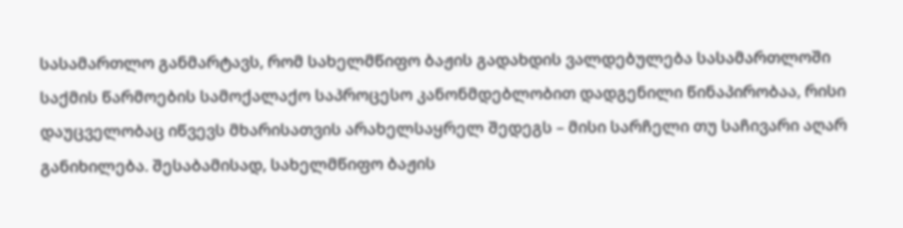სასამართლო განმარტავს, რომ სახელმწიფო ბაჟის გადახდის ვალდებულება სასამართლოში საქმის წარმოების სამოქალაქო საპროცესო კანონმდებლობით დადგენილი წინაპირობაა, რისი დაუცველობაც იწვევს მხარისათვის არახელსაყრელ შედეგს – მისი სარჩელი თუ საჩივარი აღარ განიხილება. შესაბამისად, სახელმწიფო ბაჟის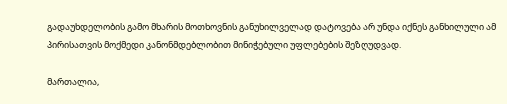გადაუხდელობის გამო მხარის მოთხოვნის განუხილველად დატოვება არ უნდა იქნეს განხილული ამ პირისათვის მოქმედი კანონმდებლობით მინიჭებული უფლებების შეზღუდვად.

მართალია,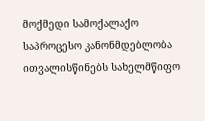მოქმედი სამოქალაქო საპროცესო კანონმდებლობა ითვალისწინებს სახელმწიფო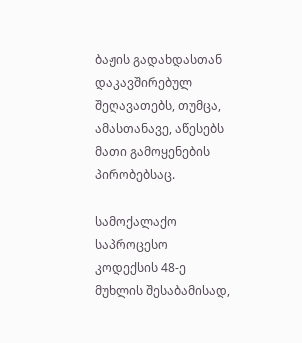ბაჟის გადახდასთან დაკავშირებულ შეღავათებს, თუმცა, ამასთანავე, აწესებს მათი გამოყენების პირობებსაც.

სამოქალაქო საპროცესო კოდექსის 48-ე მუხლის შესაბამისად,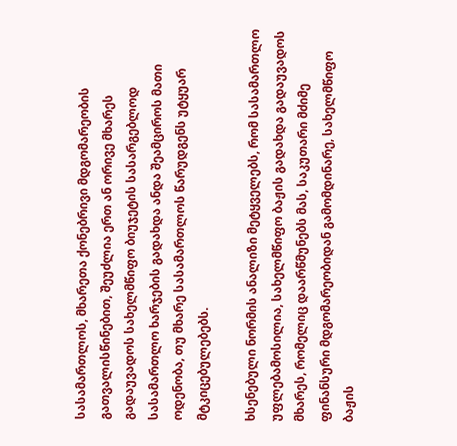სასამართლოს, მხარეთა ქონებრივი მდგომარეობის გათვალისწინებით, შეუძლია ერთ ან ორივე მხარეს გადაუვადოს სახელმწიფო ბიუჯეტის სასარგებლოდ სასამართლო ხარჯების გადახდა ანდა შეამციროს მათი ოდენობა, თუ მხარე სასამართლოს წარუდგენს უტყუარ მტკიცებულებებს.

ხსენებული ნორმის ანალიზი მეტყველებს, რომ სასამართლო უფლებამოსილია, სახელმწიფო ბაჟის გადახდა გადაუვადოს მხარეს, რომელიც დაარწმუნებს მას, საკუთარი მძიმე ფინანსური მდგომარეობიდან გამომდინარე, სახელმწიფო ბაჟის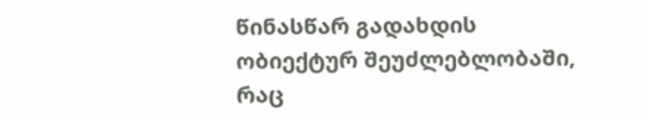წინასწარ გადახდის ობიექტურ შეუძლებლობაში, რაც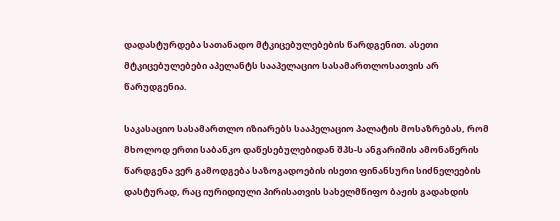დადასტურდება სათანადო მტკიცებულებების წარდგენით. ასეთი მტკიცებულებები აპელანტს სააპელაციო სასამართლოსათვის არ წარუდგენია.

საკასაციო სასამართლო იზიარებს სააპელაციო პალატის მოსაზრებას, რომ მხოლოდ ერთი საბანკო დაწესებულებიდან შპს-ს ანგარიშის ამონაწერის წარდგენა ვერ გამოდგება საზოგადოების ისეთი ფინანსური სიძნელეების დასტურად, რაც იურიდიული პირისათვის სახელმწიფო ბაჟის გადახდის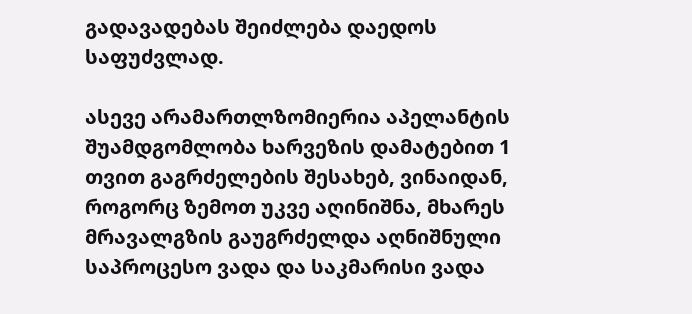გადავადებას შეიძლება დაედოს საფუძვლად.

ასევე არამართლზომიერია აპელანტის შუამდგომლობა ხარვეზის დამატებით 1 თვით გაგრძელების შესახებ, ვინაიდან, როგორც ზემოთ უკვე აღინიშნა, მხარეს მრავალგზის გაუგრძელდა აღნიშნული საპროცესო ვადა და საკმარისი ვადა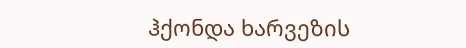ჰქონდა ხარვეზის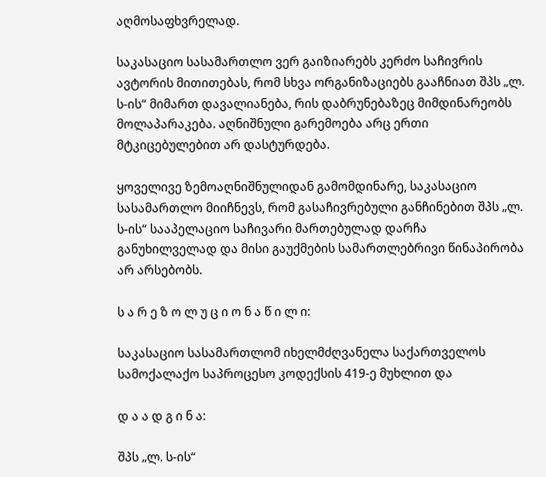აღმოსაფხვრელად.

საკასაციო სასამართლო ვერ გაიზიარებს კერძო საჩივრის ავტორის მითითებას, რომ სხვა ორგანიზაციებს გააჩნიათ შპს „ლ. ს-ის“ მიმართ დავალიანება, რის დაბრუნებაზეც მიმდინარეობს მოლაპარაკება. აღნიშნული გარემოება არც ერთი მტკიცებულებით არ დასტურდება.

ყოველივე ზემოაღნიშნულიდან გამომდინარე, საკასაციო სასამართლო მიიჩნევს, რომ გასაჩივრებული განჩინებით შპს „ლ. ს-ის“ სააპელაციო საჩივარი მართებულად დარჩა განუხილველად და მისი გაუქმების სამართლებრივი წინაპირობა არ არსებობს.

ს ა რ ე ზ ო ლ უ ც ი ო ნ ა წ ი ლ ი:

საკასაციო სასამართლომ იხელმძღვანელა საქართველოს სამოქალაქო საპროცესო კოდექსის 419-ე მუხლით და

დ ა ა დ გ ი ნ ა:

შპს „ლ. ს-ის“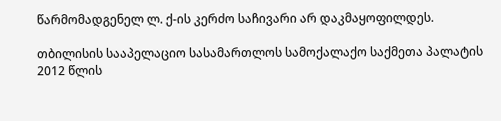წარმომადგენელ ლ. ქ-ის კერძო საჩივარი არ დაკმაყოფილდეს.

თბილისის სააპელაციო სასამართლოს სამოქალაქო საქმეთა პალატის 2012 წლის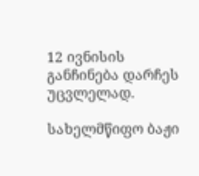12 ივნისის განჩინება დარჩეს უცვლელად.

სახელმწიფო ბაჟი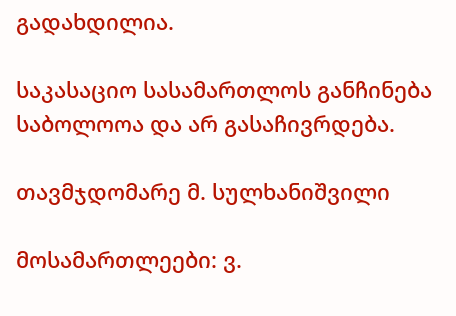გადახდილია.

საკასაციო სასამართლოს განჩინება საბოლოოა და არ გასაჩივრდება.

თავმჯდომარე მ. სულხანიშვილი

მოსამართლეები: ვ.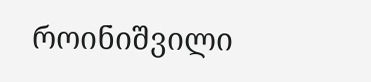როინიშვილი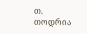თ. თოდრია